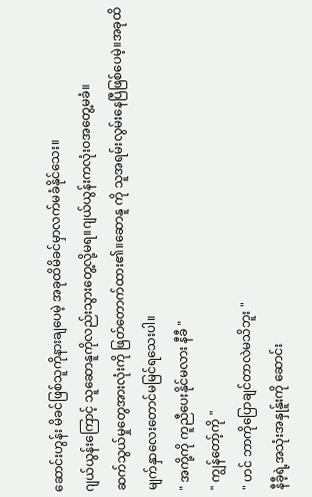ဆောင်းဟွန်း မိခင်ဖြစ်သူကိုနားချပေမဲ့ အခုထိမိခင်မှာလက်မခံနိုင်သေး။
ဂျယ်ယွန်းကြောင့် သူဆောနူကိုလည်းသွားတွေ့လို့မရ။ဂျယ်ယွန်းကလုံးဝအတွေ့မခံ။
ဆက်သွယ်မှုတွေအားလုံးကို ဖြတ်တောက်ထား၏။ဆောနူ ကို သူအရမ်းလွမ်းနေပြီဖြစ်ပေမဲ့။အခုထိမျက်နှာလေးတောင်မမြင်ရသေးပါ။
" အကို့ကို ကူညီပေးနိုင်မလား နီခီ "
" ကျွန်တော့်ကို "
" ဟင် ဘာကိုပြောချင်တာလဲမသိဘူး "
နီခီ့ရဲ့အသုံးအနှုန်ူးကို ဆောင်း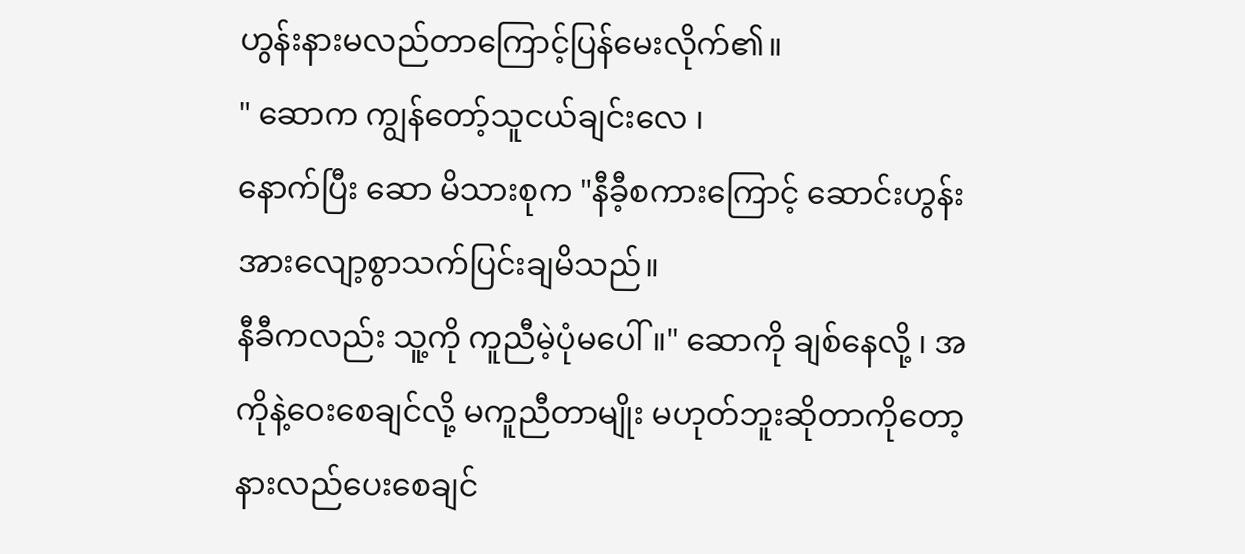ဟွန်းနားမလည်တာကြောင့်ပြန်မေးလိုက်၏။
" ဆောက ကျွန်တော့်သူငယ်ချင်းလေ ၊
နောက်ပြီး ဆော မိသားစုက "နီခီ့စကားကြောင့် ဆောင်းဟွန်းအားလျော့စွာသက်ပြင်းချမိသည်။
နီခီကလည်း သူ့ကို ကူညီမဲ့ပုံမပေါ်။" ဆောကို ချစ်နေလို့ ၊ အကိုနဲ့ဝေးစေချင်လို့ မကူညီတာမျိုး မဟုတ်ဘူးဆိုတာကိုတော့ နားလည်ပေးစေချင်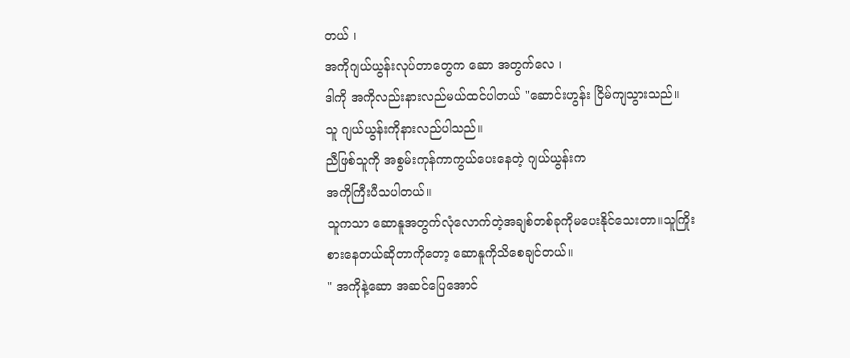တယ် ၊
အကိုဂျယ်ယွန်းလုပ်တာတွေက ဆော အတွက်လေ ၊
ဒါကို အကိုလည်းနားလည်မယ်ထင်ပါတယ် "ဆောင်းဟွန်း ငြိမ်ကျသွားသည်။
သူ ဂျယ်ယွန်းကိုနားလည်ပါသည်။
ညီဖြစ်သူကို အစွမ်းကုန်ကာကွယ်ပေးနေတဲ့ ဂျယ်ယွန်းက
အကိုကြီးပီသပါတယ်။
သူကသာ ဆောနူအတွက်လုံလောက်တဲ့အချစ်တစ်ခုကိုမပေးနိုင်သေးတာ။သူကြိုးစားနေတယ်ဆိုတာကိုတော့ ဆောနူကိုသိစေချင်တယ်။
" အကိုနဲ့ဆော အဆင်ပြေအောင်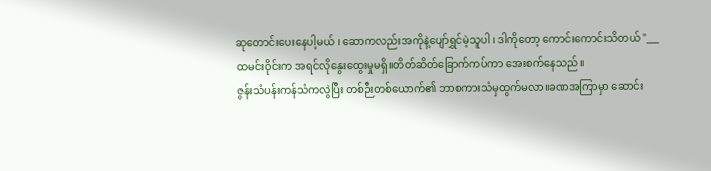ဆုတောင်းပေးနေပါ့မယ် ၊ ဆောကလည်းအကိုနဲ့ပျော်ရွှင်မဲ့သူပါ ၊ ဒါကိုတော့ ကောင်းကောင်းသိတယ် "___
ထမင်းဝိုင်းက အရင်လိုနွေးထွေးမှုမရှိ။တိတ်ဆိတ်ခြောက်ကပ်ကာ အေးစက်နေသည်။
ဇွန်းသံပန်းကန်သံကလွဲပြီး တစ်ဉီးတစ်ယောက်၏ ဘာစကားသံမှထွက်မလာ။ခဏအကြာမှာ ဆောင်း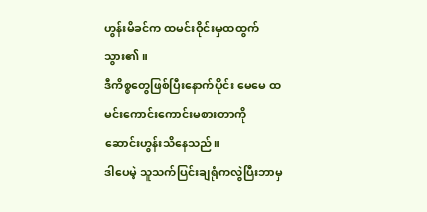ဟွန်းမိခင်က ထမင်းဝိုင်းမှထထွက်သွား၏။
ဒီကိစ္စတွေဖြစ်ပြီးနောက်ပိုင်း မေမေ ထမင်းကောင်းကောင်းမစားတာကို ဆောင်းဟွန်းသိနေသည်။
ဒါပေမဲ့ သူသက်ပြင်းချရုံကလွဲပြီးဘာမှ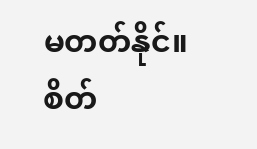မတတ်နိုင်။
စိတ်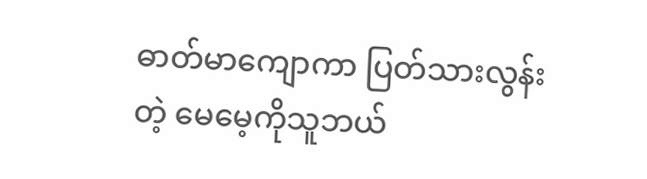ဓာတ်မာကျောကာ ပြတ်သားလွန်းတဲ့ မေမေ့ကိုသူဘယ်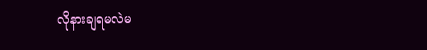လိုနားချရမလဲမ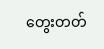တွေးတတ်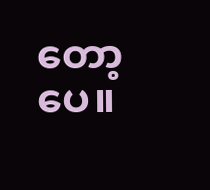တော့ပေ။